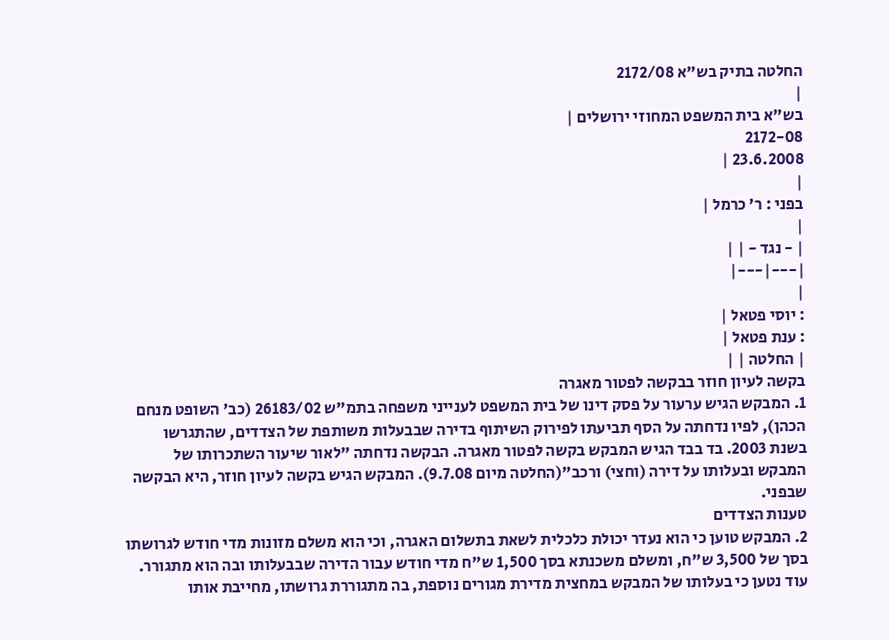החלטה בתיק בש"א 2172/08
|
בש"א בית המשפט המחוזי ירושלים |
2172-08
23.6.2008 |
|
בפני : ר' כרמל |
|
| - נגד - | |
|---|---|
|
: יוסי פטאל |
: ענת פטאל |
| החלטה | |
בקשה לעיון חוזר בבקשה לפטור מאגרה
1. המבקש הגיש ערעור על פסק דינו של בית המשפט לענייני משפחה בתמ"ש 26183/02 (כב' השופט מנחם הכהן), לפיו נדחתה על הסף תביעתו לפירוק השיתוף בדירה שבבעלות משותפת של הצדדים, שהתגרשו בשנת 2003. בד בבד הגיש המבקש בקשה לפטור מאגרה. הבקשה נדחתה "לאור שיעור השתכרותו של המבקש ובעלותו על דירה (וחצי) ורכב"(החלטה מיום 9.7.08). המבקש הגיש בקשה לעיון חוזר, היא הבקשה שבפני.
טענות הצדדים
2. המבקש טוען כי הוא נעדר יכולת כלכלית לשאת בתשלום האגרה, וכי הוא משלם מזונות מדי חודש לגרושתו בסך של 3,500 ש"ח, ומשלם משכנתא בסך 1,500 ש"ח מדי חודש עבור הדירה שבבעלותו ובה הוא מתגורר. עוד נטען כי בעלותו של המבקש במחצית מדירת מגורים נוספת, בה מתגוררת גרושתו, מחייבת אותו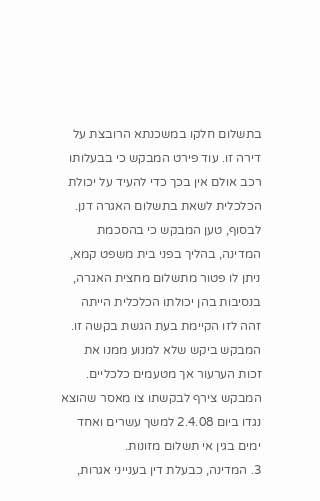בתשלום חלקו במשכנתא הרובצת על דירה זו. עוד פירט המבקש כי בבעלותו רכב אולם אין בכך כדי להעיד על יכולת הכלכלית לשאת בתשלום האגרה דנן. לבסוף, טען המבקש כי בהסכמת המדינה, בהליך בפני בית משפט קמא, ניתן לו פטור מתשלום מחצית האגרה, בנסיבות בהן יכולתו הכלכלית הייתה זהה לזו הקיימת בעת הגשת בקשה זו. המבקש ביקש שלא למנוע ממנו את זכות הערעור אך מטעמים כלכליים. המבקש צירף לבקשתו צו מאסר שהוצא נגדו ביום 2.4.08 למשך עשרים ואחד ימים בגין אי תשלום מזונות.
3. המדינה, כבעלת דין בענייני אגרות,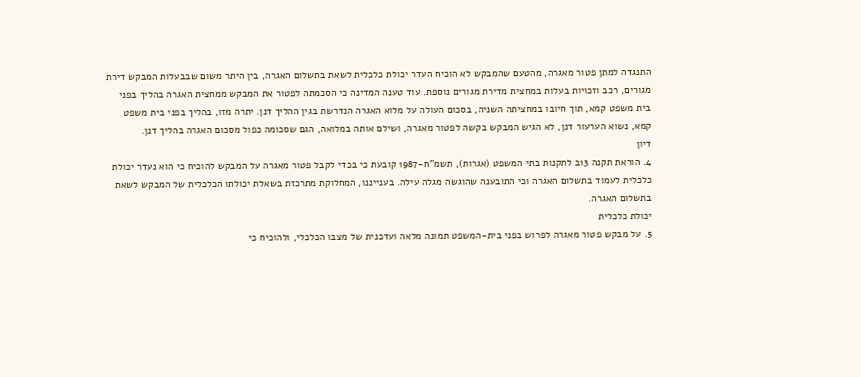התנגדה למתן פטור מאגרה, מהטעם שהמבקש לא הוכיח העדר יכולת כלכלית לשאת בתשלום האגרה, בין היתר משום שבבעלות המבקש דירת מגורים, רכב וזכויות בעלות במחצית מדירת מגורים נוספת. עוד טענה המדינה כי הסכמתה לפטור את המבקש ממחצית האגרה בהליך בפני בית משפט קמא, תוך חיובו במחציתה השניה, בסכום העולה על מלוא האגרה הנדרשת בגין ההליך דנן. יתרה מזו, בהליך בפני בית משפט קמא, נשוא הערעור דנן, לא הגיש המבקש בקשה לפטור מאגרה, ושילם אותה במלואה, הגם שסכומה כפול מסכום האגרה בהליך דנן.
דיון
4. הוראת תקנה 13ב לתקנות בתי המשפט (אגרות), תשמ"ח-1987 קובעת כי בכדי לקבל פטור מאגרה על המבקש להוכיח כי הוא נעדר יכולת כלכלית לעמוד בתשלום האגרה וכי התובענה שהוגשה מגלה עילה. בענייננו, המחלוקת מתרכזת בשאלת יכולתו הכלכלית של המבקש לשאת בתשלום האגרה.
יכולת כלכלית
5. על מבקש פטור מאגרה לפרוש בפני בית-המשפט תמונה מלאה ועדכנית של מצבו הכלכלי, ולהוכיח כי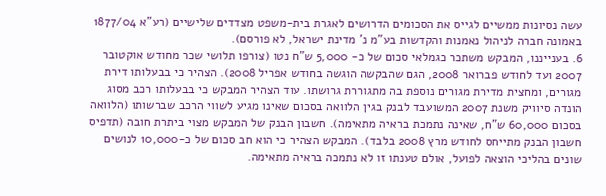עשה נסיונות ממשיים לגייס את הסכומים הדרושים לאגרת בית-משפט מצדדים שלישיים (רע"א 1877/04 באמונה חברה לניהול נאמנות והקדשות בע"מ נ' מדינת ישראל, לא פורסם).
6. בענייננו, המבקש משתכר כגמלאי סכום של כ- 5,000 ש"ח נטו (צורפו תלושי שכר מחודש אוקטובר 2007 ועד לחודש פברואר 2008, הגם שהבקשה הוגשה בחודש אפריל 2008). הצהיר כי בבעלותו דירת מגורים, ומחצית מדירת מגורים נוספת בה מתגוררת גרושתו. עוד הצהיר המבקש כי בבעלותו רכב מסוג הונדה סיוויק משנת 2007 המשועבד לבנק בגין הלוואה בסכום שאינו מגיע לשווי הרכב שברשותו (הלוואה בסכום 60,000 ש"ח, שאינה נתמכת בראיה מתאימה). חשבון הבנק של המבקש מצוי ביתרת חובה (תדפיס חשבון הבנק מתייחס לחודש מרץ 2008 בלבד). המבקש הצהיר כי הוא חב סכום של כ-10,000 לנושים שונים בהליכי הוצאה לפועל, אולם טענתו זו לא נתמכה בראיה מתאימה.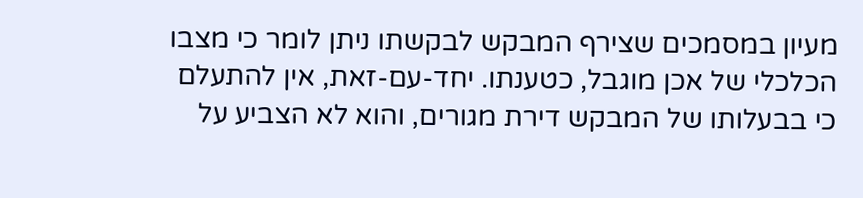מעיון במסמכים שצירף המבקש לבקשתו ניתן לומר כי מצבו הכלכלי של אכן מוגבל, כטענתו. יחד-עם-זאת, אין להתעלם כי בבעלותו של המבקש דירת מגורים, והוא לא הצביע על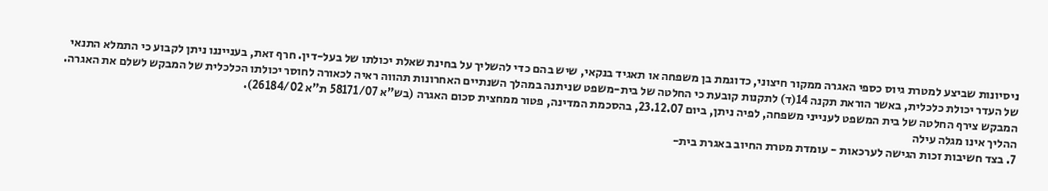ניסיונות שביצע למטרת גיוס כספי האגרה ממקור חיצוני, כדוגמת בן משפחה או תאגיד בנקאי, שיש בהם כדי להשליך על בחינת שאלת יכולתו של בעל-דין. חרף זאת, בענייננו ניתן לקבוע כי התמלא התנאי של העדר יכולת כלכלית, באשר הוראת תקנה 14(ד) לתקנות קובעת כי החלטה של בית-משפט שניתנה במהלך השנתיים האחרונות תהווה ראיה לכאורה לחוסר יכולתו הכלכלית של המבקש לשלם את האגרה. המבקש צירף החלטה של בית המשפט לענייני משפחה, לפיה ניתן, ביום 23.12.07, בהסכמת המדינה, פטור ממחצית סכום האגרה (בש"א 58171/07 ת"א 26184/02).
ההליך אינו מגלה עילה
7. בצד חשיבות זכות הגישה לערכאות - עומדת מטרת החיוב באגרת בית-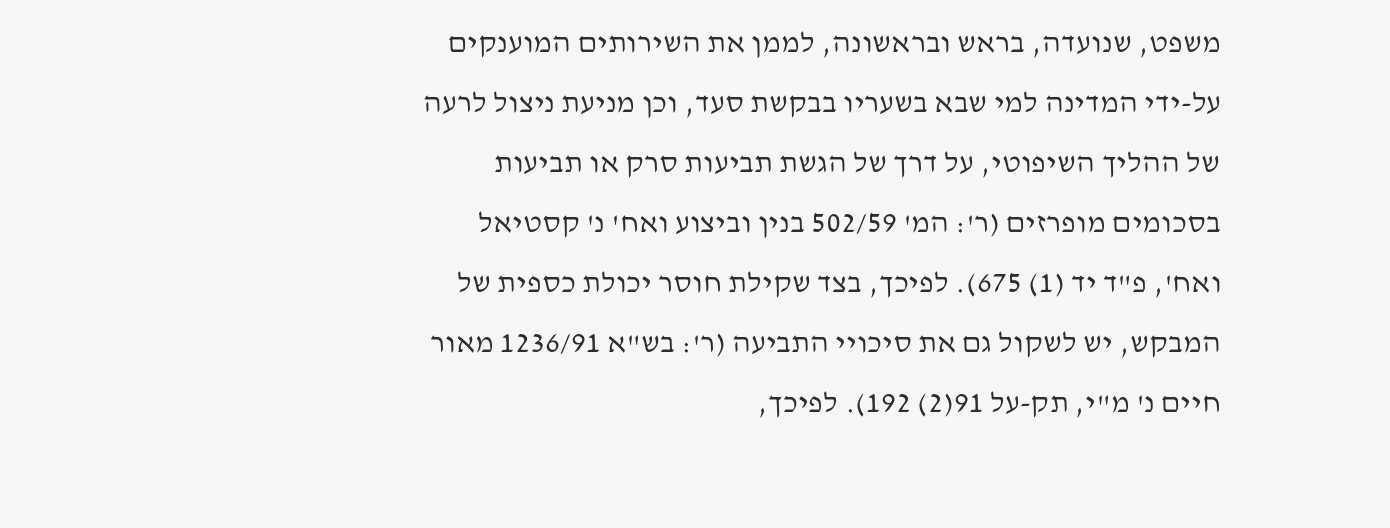משפט, שנועדה, בראש ובראשונה, לממן את השירותים המוענקים על-ידי המדינה למי שבא בשעריו בבקשת סעד, וכן מניעת ניצול לרעה של ההליך השיפוטי, על דרך של הגשת תביעות סרק או תביעות בסכומים מופרזים (ר': המ' 502/59 בנין וביצוע ואח' נ' קסטיאל ואח', פ"ד יד (1) 675). לפיכך, בצד שקילת חוסר יכולת כספית של המבקש, יש לשקול גם את סיכויי התביעה (ר': בש"א 1236/91 מאור חיים נ' מ"י, תק-על 91(2) 192). לפיכך,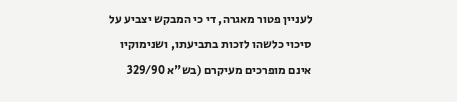לעניין פטור מאגרה, די כי המבקש יצביע על סיכוי כלשהו לזכות בתביעתו, ושנימוקיו אינם מופרכים מעיקרם (בש"א 329/90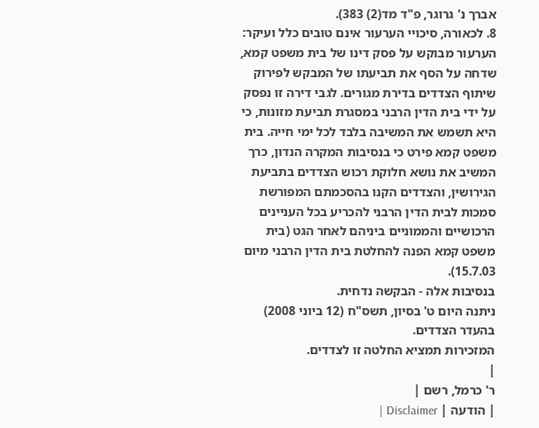אברך נ' גרוגר, פ"ד מד(2) 383).
8. לכאורה, סיכויי הערעור אינם טובים כלל ועיקר: הערעור מבוקש על פסק דינו של בית משפט קמא, שדחה על הסף את תביעתו של המבקש לפירוק שיתוף הצדדים בדירת מגורים. לגבי דירה זו נפסק על ידי בית הדין הרבני במסגרת תביעת מזונות, כי היא תשמש את המשיבה בלבד לכל ימי חייה. בית משפט קמא פירט כי בנסיבות המקרה הנדון, כרך המשיב את נושא חלוקת רכוש הצדדים בתביעת הגירושין, והצדדים הקנו בהסכמתם המפורשת סמכות לבית הדין הרבני להכריע בכל העניינים הרכושיים והממוניים ביניהם לאחר הגט (בית משפט קמא הפנה להחלטת בית הדין הרבני מיום 15.7.03).
בנסיבות אלה - הבקשה נדחית.
ניתנה היום ט' בסיון, תשס"ח (12 ביוני 2008) בהעדר הצדדים.
המזכירות תמציא החלטה זו לצדדים.
|
ר' כרמל, רשם |
| הודעה | Disclaimer |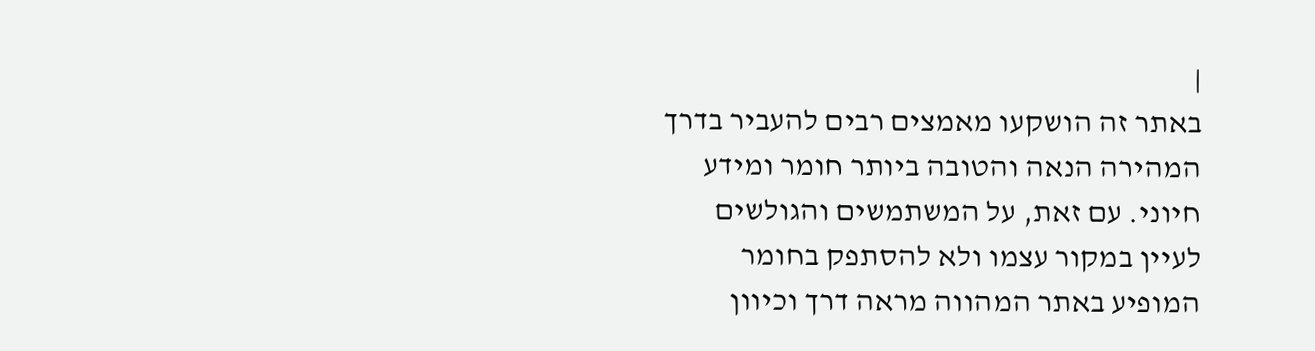|
באתר זה הושקעו מאמצים רבים להעביר בדרך המהירה הנאה והטובה ביותר חומר ומידע חיוני. עם זאת, על המשתמשים והגולשים לעיין במקור עצמו ולא להסתפק בחומר המופיע באתר המהווה מראה דרך וכיוון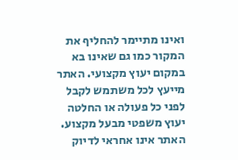ואינו מתיימר להחליף את המקור כמו גם שאינו בא במקום יעוץ מקצועי. האתר מייעץ לכל משתמש לקבל לפני כל פעולה או החלטה יעוץ משפטי מבעל מקצוע. האתר אינו אחראי לדיוק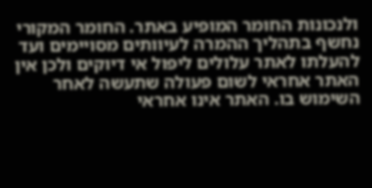ולנכונות החומר המופיע באתר. החומר המקורי נחשף בתהליך ההמרה לעיוותים מסויימים ועד להעלתו לאתר עלולים ליפול אי דיוקים ולכן אין האתר אחראי לשום פעולה שתעשה לאחר השימוש בו. האתר אינו אחראי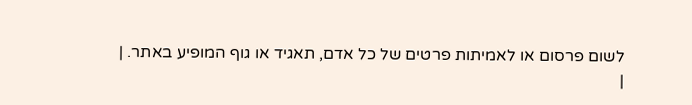לשום פרסום או לאמיתות פרטים של כל אדם, תאגיד או גוף המופיע באתר. |
|